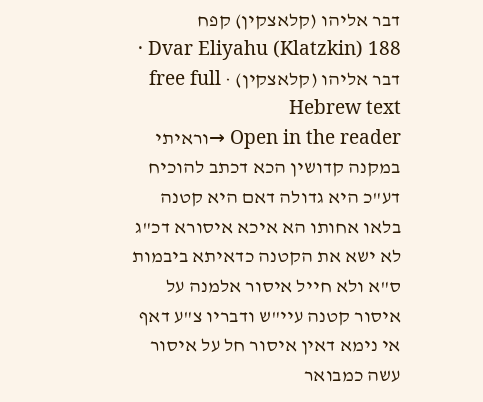דבר אליהו (קלאצקין) קפח
Dvar Eliyahu (Klatzkin) 188 · דבר אליהו (קלאצקין) · free full Hebrew text
Open in the reader →וראיתי במקנה קדושין הכא דכתב להוכיח דע"כ היא גדולה דאם היא קטנה בלאו אחותו הא איכא איסורא דכ"ג לא ישא את הקטנה כדאיתא ביבמות ס"א ולא חייל איסור אלמנה על איסור קטנה עיי"ש ודבריו צ"ע דאף אי נימא דאין איסור חל על איסור עשה כמבואר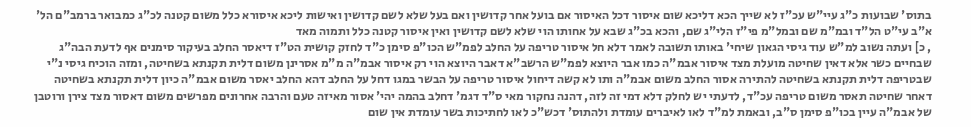בתוס' שבועות כ"ג עיי"ש עכ"ז לא שייך הכא דליכא שום איסור דכל האיסור אם בועל אחר קדושין ואם בעל שלא לשם קדושין ואישות ליכא איסורא כלל משום קטנה לכ"ג כמבואר ברמב"ם הל' א"ב עי"ט הל"ד ובמ"מ שם ובמל"מ פי"ז הלי"ג שם, והכא בכ"ג שבא על אחותו הוי שלא לשם קדושין ואין איסור קטנה כלל ותמוה מאד
, כ] ועתה נשוב למ"ש עוד גיסי הגאון שיחי' באותו תשובה לאמר דלא חל איסור טריפה על החלב לפמ"ש הכו"פ סימן כ"ד לחזק קושית הט"ז דיאסר החלב בעיקור סימנים אף לדעת הבה"ג שבחיים כשר אלא דאין שחיטה מועלת מצד איסור אבמ"ה כמו אבר היוצא לפמ"ש הרשב"א דאבר היוצא הוי רק איסור אבמ"ה מ"מ אסרינן משום דלית תקנתא בשחיטה, ומזה הוכיח גיסי נ"י שבטריפה דלית תקנתא בשחיטה להתירה אסור החלב משום אבמ"ה ותו לא קשה דיחול איסור טריפה על הבשר במגו דחל על החלב דהא החלב יאסר משום אבמ"ה כיון דלית תקנתא בשחיטה דאחר שחיטה תאסר משום טריפה עכ"ד, לדעתי יש לחלק דלא דמי זה לזה, דהנה נחקור מאי ס"ד דגמ' דחלב בהמה יהי' אסור מאיזה טעם והרבה אחרונים מפרשים משום דאסור מצד צירן ורוטבן של אבמ"ה עיין בכו"פ סימן ס"ב, ובאמת למ"ד לאו לאיברים עומדת ולהתוס' דכש"כ לאו לחתיכות בשר עומדת אין שום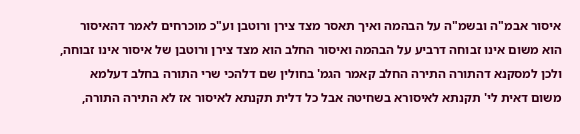איסור אבמ"ה ובשמ"ה על הבהמה ואיך תאסר מצד צירן ורוטבן וע"כ מוכרחים לאמר דהאיסור הוא משום אינו זבוחה דרביע על הבהמה ואיסור החלב הוא מצד צירן ורוטבן של איסור אינו זבוחה, ולכן למסקנא דהתורה התירה החלב קאמר הגמ' בחולין שם דלהכי שרי התורה בחלב דעלמא משום דאית לי' תקנתא לאיסורא בשחיטה אבל כל דלית תקנתא לאיסור אז לא התירה התורה,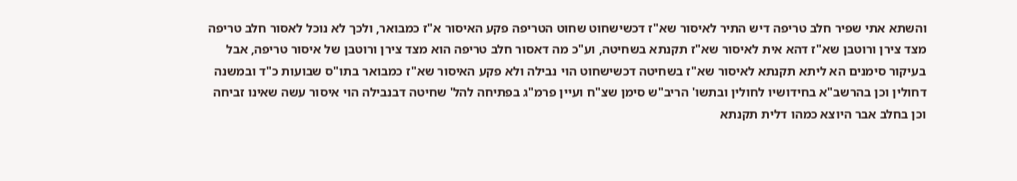והשתא אתי שפיר חלב טריפה דיש התיר לאיסור שא"ז דכשישחוט שחוט הטריפה פקע האיסור א"ז כמבואר, ולכך לא נוכל לאסור חלב טריפה מצד צירן ורוטבן שא"ז דהא אית לאיסור שא"ז תקנתא בשחיטה, וע"כ מה דאסור חלב טריפה הוא מצד צירן ורוטבן של איסור טריפה, אבל בעיקור סימנים הא ליתא תקנתא לאיסור שא"ז בשחיטה דכשישחוט הוי נבילה ולא פקע האיסור שא"ז כמבואר בתו"ס שבועות כ"ד ובמשנה דחולין וכן בהרשב"א בחידושיו לחולין ובתשו' הריב"ש סימן שצ"ח ועיין פרמ"ג בפתיחה להל' שחיטה דבנבילה הוי איסור עשה שאינו זביחה וכן בחלב אבר היוצא כמהו דלית תקנתא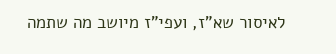לאיסור שא"ז, ועפי"ז מיושב מה שתמה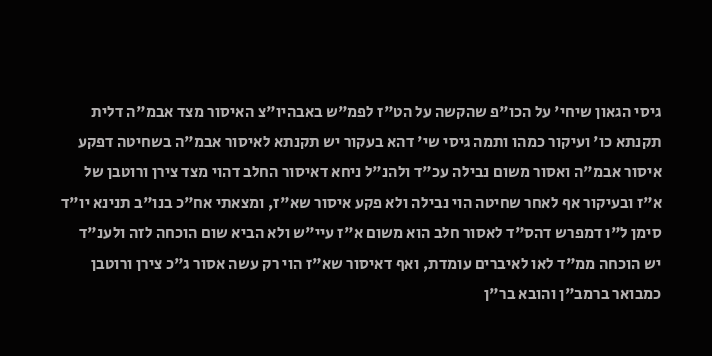גיסי הגאון שיחי' על הכו"פ שהקשה על הט"ז לפמ"ש באבהיו"צ האיסור מצד אבמ"ה דלית תקנתא כו' ועיקור כמהו ותמה גיסי שי' דהא בעקור יש תקנתא לאיסור אבמ"ה בשחיטה דפקע איסור אבמ"ה ואסור משום נבילה עכ"ד ולהנ"ל ניחא דאיסור החלב דהוי מצד צירן ורוטבן של א"ז ובעיקור אף לאחר שחיטה הוי נבילה ולא פקע איסור שא"ז, ומצאתי אח"כ בנו"ב תנינא יו"ד סימן ל"ו דמפרש דהס"ד לאסור חלב הוא משום א"ז עיי"ש ולא הביא שום הוכחה לזה ולענ"ד יש הוכחה ממ"ד לאו לאיברים עומדת, ואף דאיסור שא"ז הוי רק עשה אסור ג"כ צירן ורוטבן כמבואר ברמב"ן והובא בר"ן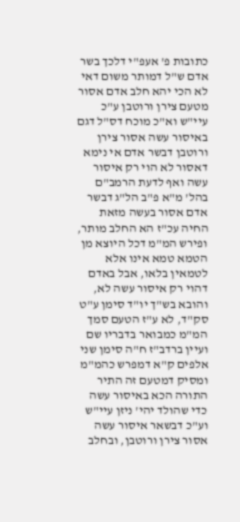כתובות פ' אעפ"י דלכך בשר אדם ש"ל דמותר משום דאי לא הכי יהא חלב אדם אסור מטעם צירן ורוטבן ע"כ עיי"ש וא"כ מוכח דס"ל דגם באיסור עשה אסור צירן ורוטבן דבשר אדם אי נימא דאסור לא הוי רק איסור עשה ואף לדעת הרמב"ם בהל' מ"א פ"ב הל"ג דבשר אדם אסור בעשה מזאת החיה עכ"ז הא החלב מותר, ופירש המ"מ דכל היוצא מן הטמא טמא אינו אלא לטמאין בלאו, אבל באדם דהוי רק איסור עשה לא, והובא בש"ך יו"ד סימן ע"ט סק"ד, לא ע"ז הטעם סמך המ"מ כמבואר בדבריו שם ועיין ברדב"ז ח"ה סימן שני אלפים ק"א דמפרש כהמ"מ ומסיק דמטעם זה התיר התורה הכא באיסור עשה כדי שהולד יהי' ניזן עיי"ש וע"כ דבשאר איסור עשה אסור צירן ורוטבן, ובחלב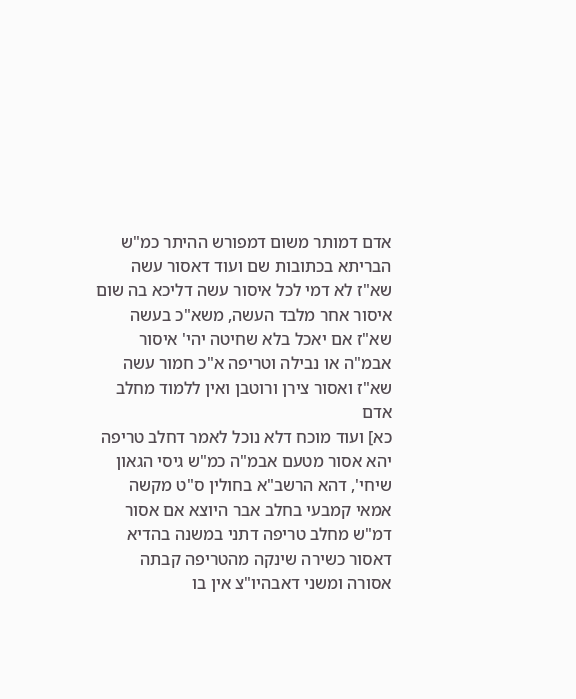אדם דמותר משום דמפורש ההיתר כמ"ש הבריתא בכתובות שם ועוד דאסור עשה שא"ז לא דמי לכל איסור עשה דליכא בה שום איסור אחר מלבד העשה, משא"כ בעשה שא"ז אם יאכל בלא שחיטה יהי' איסור אבמ"ה או נבילה וטריפה א"כ חמור עשה שא"ז ואסור צירן ורוטבן ואין ללמוד מחלב אדם
כא] ועוד מוכח דלא נוכל לאמר דחלב טריפה יהא אסור מטעם אבמ"ה כמ"ש גיסי הגאון שיחי', דהא הרשב"א בחולין ס"ט מקשה אמאי קמבעי בחלב אבר היוצא אם אסור דמ"ש מחלב טריפה דתני במשנה בהדיא דאסור כשירה שינקה מהטריפה קבתה אסורה ומשני דאבהיו"צ אין בו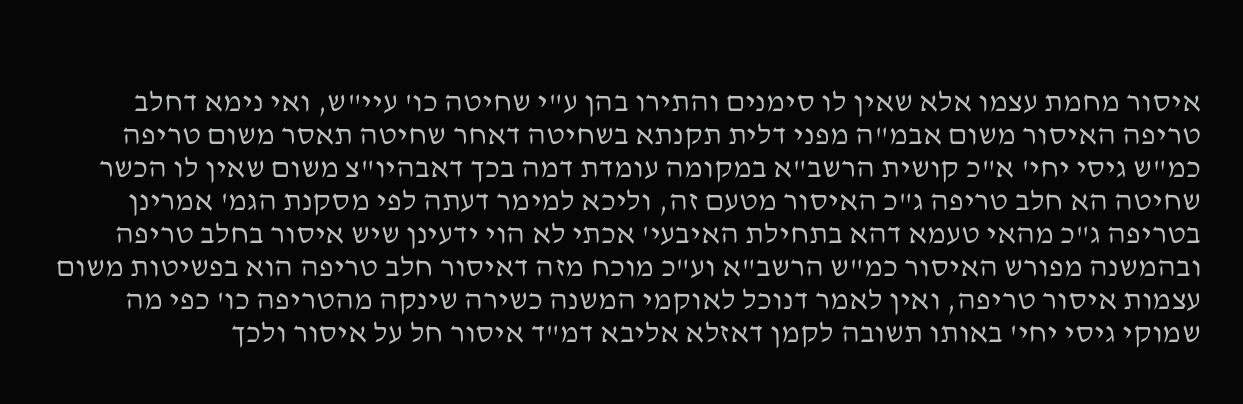איסור מחמת עצמו אלא שאין לו סימנים והתירו בהן ע"י שחיטה כו' עיי"ש, ואי נימא דחלב טריפה האיסור משום אבמ"ה מפני דלית תקנתא בשחיטה דאחר שחיטה תאסר משום טריפה כמ"ש גיסי יחי' א"כ קושית הרשב"א במקומה עומדת דמה בכך דאבהיו"צ משום שאין לו הכשר שחיטה הא חלב טריפה ג"כ האיסור מטעם זה, וליכא למימר דעתה לפי מסקנת הגמ' אמרינן בטריפה ג"כ מהאי טעמא דהא בתחילת האיבעי' אכתי לא הוי ידעינן שיש איסור בחלב טריפה ובהמשנה מפורש האיסור כמ"ש הרשב"א וע"כ מוכח מזה דאיסור חלב טריפה הוא בפשיטות משום עצמות איסור טריפה, ואין לאמר דנוכל לאוקמי המשנה כשירה שינקה מהטריפה כו' כפי מה שמוקי גיסי יחי' באותו תשובה לקמן דאזלא אליבא דמ"ד איסור חל על איסור ולכך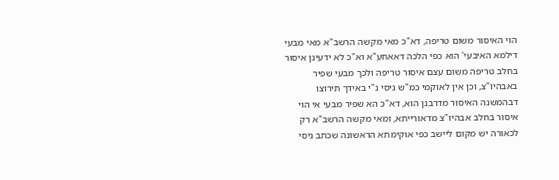הוי האיסור משום טריפה, דא"כ מאי מקשה הרשב"א מאי מבעי דילמא האיבעי' הוא כפי הלכה דאאחע"א וא"כ לא ידעינן איסור בחלב טריפה משום עצם איסור טריפה ולכך מבעי שפיר באבהיו"צ, וכן אין לאוקמי כמ"ש גיסי נ"י באידך תירוצו דבהמשנה האיסור מדרבנן הוא, דא"כ הא שפיר מבעי אי הוי איסור בחלב אבהיו"צ מדאורייתא, ומאי מקשה הרשב"א רק לכאורה יש מקום ליישב כפי אוקימתא הראשונה שכתב גיסי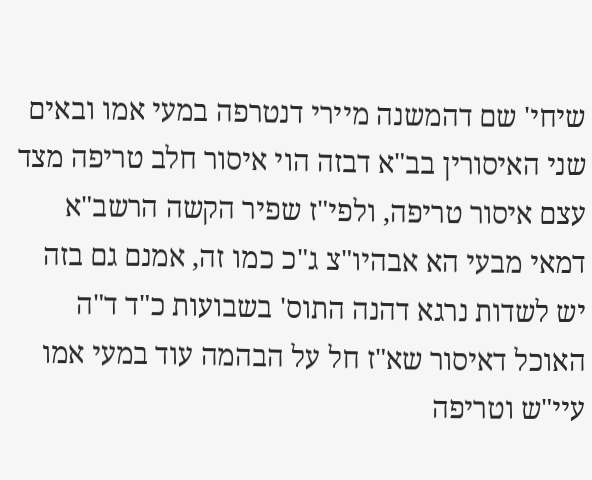שיחי' שם דהמשנה מיירי דנטרפה במעי אמו ובאים שני האיסורין בב"א דבזה הוי איסור חלב טריפה מצד עצם איסור טריפה, ולפי"ז שפיר הקשה הרשב"א דמאי מבעי הא אבהיו"צ ג"כ כמו זה, אמנם גם בזה יש לשדות נרגא דהנה התוס' בשבועות כ"ד ד"ה האוכל דאיסור שא"ז חל על הבהמה עוד במעי אמו עיי"ש וטריפה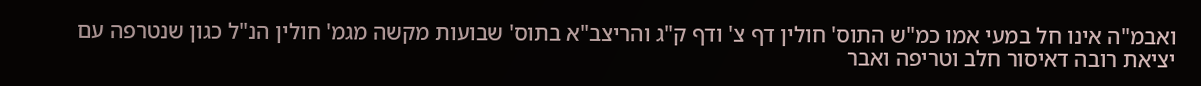ואבמ"ה אינו חל במעי אמו כמ"ש התוס' חולין דף צ' ודף ק"ג והריצב"א בתוס' שבועות מקשה מגמ' חולין הנ"ל כגון שנטרפה עם יציאת רובה דאיסור חלב וטריפה ואבר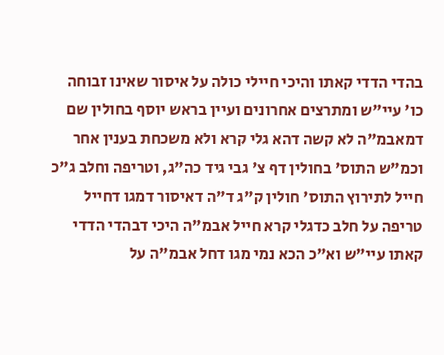בהדי הדדי קאתו והיכי חיילי כולה על איסור שאינו זבוחה כו' עיי"ש ומתרצים אחרונים ועיין בראש יוסף בחולין שם דמאבמ"ה לא קשה דהא גלי קרא ולא משכחת בענין אחר וכמ"ש התוס' בחולין דף צ' גבי גיד כה"ג, וטריפה וחלב ג"כ חייל לתירוץ התוס' חולין ק"ג ד"ה דאיסור דמגו דחייל טריפה על חלב כדגלי קרא חייל אבמ"ה היכי דבהדי הדדי קאתו עיי"ש וא"כ הכא נמי מגו דחל אבמ"ה על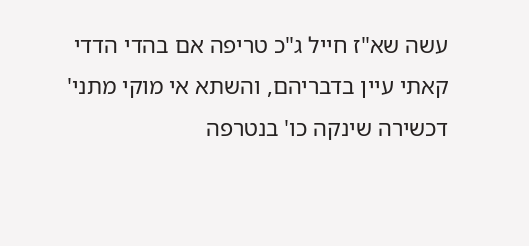עשה שא"ז חייל ג"כ טריפה אם בהדי הדדי קאתי עיין בדבריהם, והשתא אי מוקי מתני' דכשירה שינקה כו' בנטרפה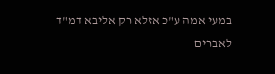במעי אמה ע"כ אזלא רק אליבא דמ"ד לאברים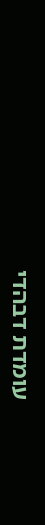עומדת דבהדי